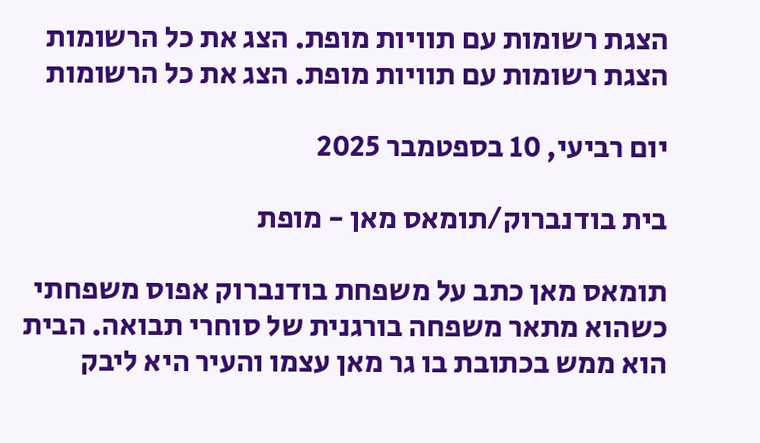הצגת רשומות עם תוויות מופת. הצג את כל הרשומות
הצגת רשומות עם תוויות מופת. הצג את כל הרשומות

יום רביעי, 10 בספטמבר 2025

בית בודנברוק/תומאס מאן - מופת

תומאס מאן כתב על משפחת בודנברוק אפוס משפחתי כשהוא מתאר משפחה בורגנית של סוחרי תבואה. הבית הוא ממש בכתובת בו גר מאן עצמו והעיר היא ליבק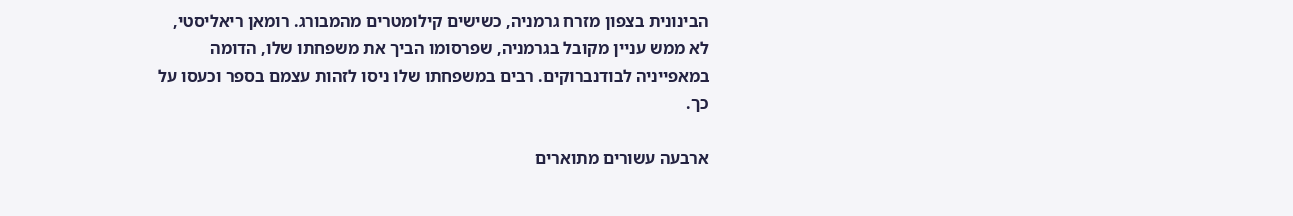הבינונית בצפון מזרח גרמניה, כשישים קילומטרים מהמבורג. רומאן ריאליסטי, לא ממש עניין מקובל בגרמניה, שפרסומו הביך את משפחתו שלו, הדומה במאפייניה לבודנברוקים. רבים במשפחתו שלו ניסו לזהות עצמם בספר וכעסו על כך.

ארבעה עשורים מתוארים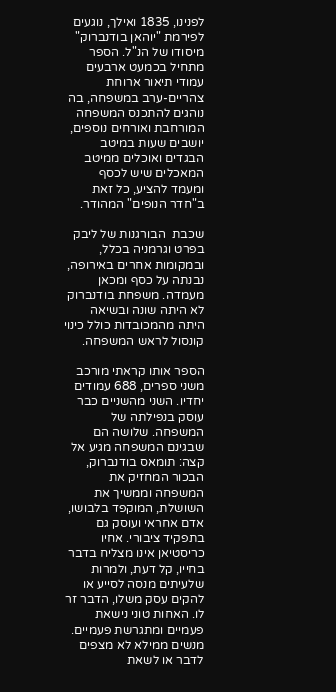לפנינו, 1835 ואילך, נוגעים לפירמת "יוהאן בודנברוק" מיסודו של הנ"ל. הספר מתחיל בכמעט ארבעים עמודי תיאור ארוחת צהריים-ערב במשפחה, בה נוהגים להתכנס המשפחה המורחבת ואורחים נוספים, יושבים שעות במיטב הבגדים ואוכלים ממיטב המאכלים שיש לכסף ומעמד להציע, כל זאת ב"חדר הנופים" המהודר.

שכבת  הבורגנות של ליבק בפרט וגרמניה בכלל, ובמקומות אחרים באירופה, נבנתה על כסף ומכאן מעמדה. משפחת בודנברוק לא היתה שונה ובשיאה היתה מהמכובדות כולל כינוי קונסול לראש המשפחה.

הספר אותו קראתי מורכב משני ספרים, 688 עמודים יחדיו. השני מהשניים כבר עוסק בנפילתה של המשפחה. שלושה הם שבגינם המשפחה מגיע אל קצה: תומאס בודנברוק, הבכור המחזיק את המשפחה וממשיך את השושלת, המוקפד בלבושו, אדם אחראי ועוסק גם בתפקיד ציבורי. אחיו כריסטיאן אינו מצליח בדבר בחייו, קל דעת, ולמרות שלעיתים מנסה לסייע או להקים עסק משלו, הדבר זר לו. האחות טוני נישאת פעמיים ומתגרשת פעמיים. מנשים ממילא לא מצפים לדבר או לשאת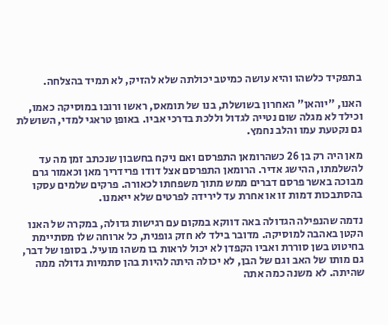בתפקיד כלשהו והיא עושה כמיטב יכולתה שלא להזיק, לא תמיד בהצלחה.

האנו, "יוהאן" האחרון בשושלת, בנו של תומאס, ראשו ורובו במוסיקה כאמו, וכילד לא מגלה שום נטייה לגדול וללכת בדרכי אביו. באופן טראגי למדי, השושלת גם נקטעת עמו והלב נחמץ.

מאן היה רק בן 26 כשהרומאן התפרסם ואם ניקח בחשבון שנכתב זמן מה עד להשלמתו, ההישג אדיר. הרומאן התפרסם אצל דודו פרידריך מאן וכאמור גרם מבוכה באשר פרסם דברים ממש מתוך משפחתו לכאורה. פרקים שלמים עסקו בהסתבכות דמות זו או אחרת עד לירידה לפרטים שלא ייאמנו.

נדמה שהנפילה הגדולה באה דווקא במקום עם רגישות גדולה, במקרה של האנו הקטן באהבה למוסיקה. מדובר בילד לא חזק גופנית, כל ארוחה שלו מסתיימת בחיטוט בשן סוררת ואביו הקפדן לא יכול לראות בו משהו מועיל. בסופו של דבר, גם מותו של האב וגם של הבן, לא יכולה היתה להיות בהן סתמיות גדולה ממה שהיתה. לא משנה כמה אתה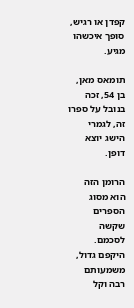קפדן או רגיש, סופך איכשהו מגיע.

תומאס מאן, בן 54, זכה בנובל על ספרו זה, לגמרי הישג יוצא דופן.

הרומן הזה הוא מסוג הספרים שקשה לסכמם. היקפם גדול, משמעותם רבה וקל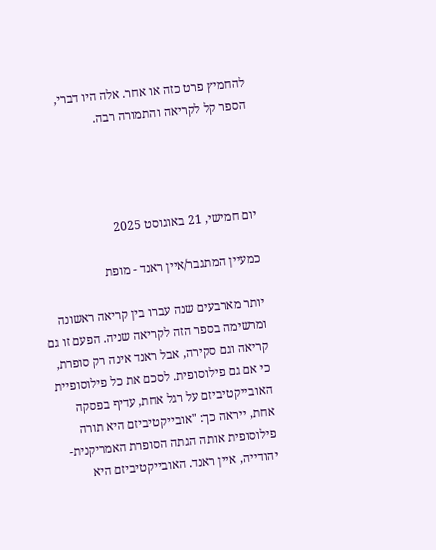להחמיץ פרט כזה או אחר. אלה היו דברי, הספר קל לקריאה והתמורה רבה.




יום חמישי, 21 באוגוסט 2025

כמעיין המתגבר/איין ראנד - מופת

יותר מארבעים שנה עברו בין קריאה ראשונה ומרשימה בספר הזה לקריאה שניה. הפעם זו גם קריאה וגם סקירה, אבל ראנד אינה רק סופרת, כי אם גם פילוסופית. לסכם את כל פילוסופיית האובייקטיביזם על רגל אחת, עדיף בפסקה אחת, ייראה כך: "אובייקטיביזם היא תורה פילוסופית אותה הגתה הסופרת האמריקנית-יהודייה, איין ראנד. האובייקטיביזם היא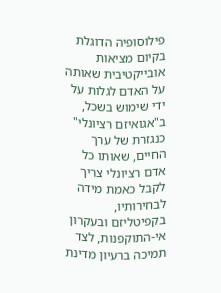פילוסופיה הדוגלת בקיום מציאות אובייקטיבית שאותה על האדם לגלות על ידי שימוש בשכל, ב"אגואיזם רציונלי" כנגזרת של ערך החיים, שאותו כל אדם רציונלי צריך לקבל כאמת מידה לבחירותיו, בקפיטליזם ובעקרון אי-התוקפנות, לצד תמיכה ברעיון מדינת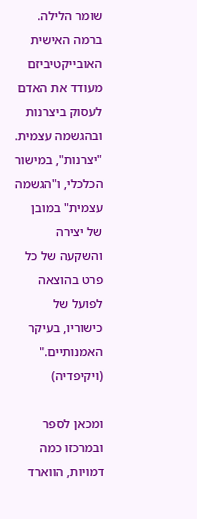שומר הלילה. ברמה האישית האובייקטיביזם מעודד את האדם לעסוק ביצרנות ובהגשמה עצמית. "יצרנות", במישור הכלכלי, ו"הגשמה עצמית" במובן של יצירה והשקעה של כל פרט בהוצאה לפועל של כישוריו, בעיקר האמנותיים." (ויקיפדיה)

ומכאן לספר ובמרכזו כמה דמויות, הווארד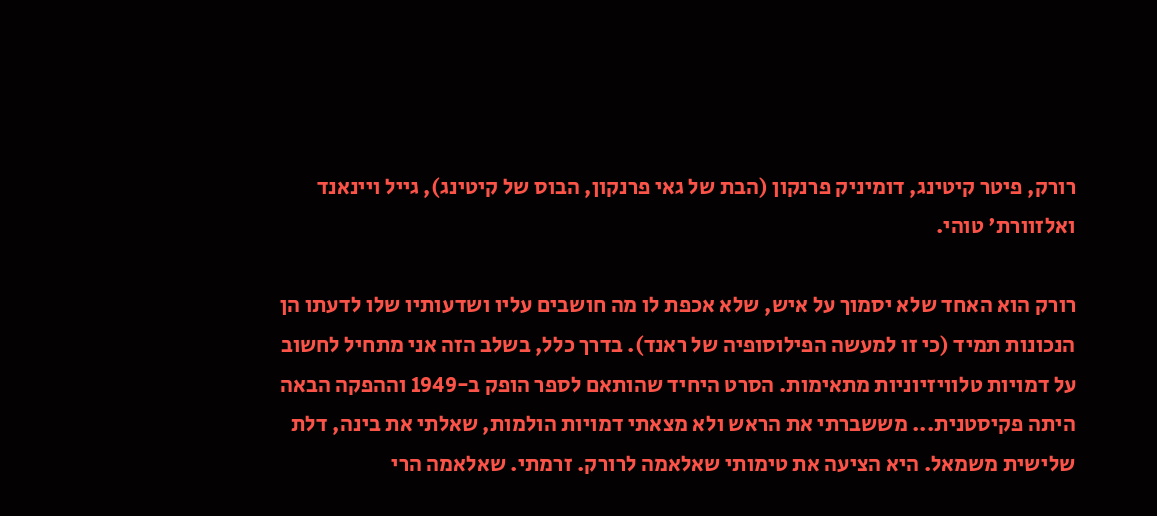רורק, פיטר קיטינג, דומיניק פרנקון (הבת של גאי פרנקון, הבוס של קיטינג), גייל ויינאנד ואלזוורת' טוהי.

רורק הוא האחד שלא יסמוך על איש, שלא אכפת לו מה חושבים עליו ושדעותיו שלו לדעתו הן הנכונות תמיד (כי זו למעשה הפילוסופיה של ראנד). בדרך כלל, בשלב הזה אני מתחיל לחשוב על דמויות טלוויזיוניות מתאימות. הסרט היחיד שהותאם לספר הופק ב-1949 וההפקה הבאה היתה פקיסטנית... מששברתי את הראש ולא מצאתי דמויות הולמות, שאלתי את בינה, דלת שלישית משמאל. היא הציעה את טימותי שאלאמה לרורק. זרמתי. שאלאמה הרי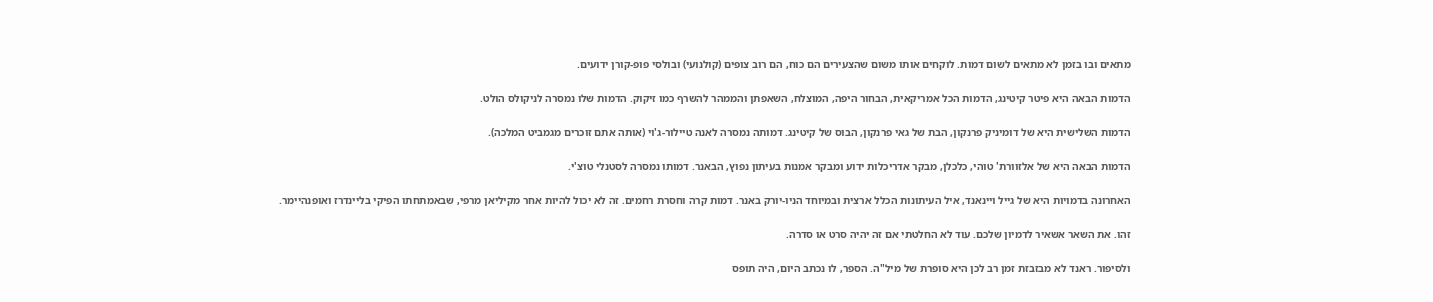מתאים ובו בזמן לא מתאים לשום דמות. לוקחים אותו משום שהצעירים הם כוח, הם רוב צופים (קולנועי) ובולסי פופ-קורן ידועים.

הדמות הבאה היא פיטר קיטינג, הדמות הכל אמריקאית, הבחור היפה, המוצלח, השאפתן והממהר להשרף כמו זיקוק. הדמות שלו נמסרה לניקולס הולט.

הדמות השלישית היא של דומיניק פרנקון, הבת של גאי פרנקון, הבוס של קיטינג. דמותה נמסרה לאנה טיילור-ג'וי (אותה אתם זוכרים מגמביט המלכה).

הדמות הבאה היא של אלזוורת' טוהי, כלכלן, מבקר אדריכלות ידוע ומבקר אמנות בעיתון נפוץ, הבאנר. דמותו נמסרה לסטנלי טוצ'י.

האחרונה בדמויות היא של גייל ויינאנד, איל העיתונות הכלל ארצית ובמיוחד הניו-יורק באנר. דמות קרה וחסרת רחמים. זה לא יכול להיות אחר מקיליאן מרפי, שבאמתחתו הפיקי בליינדרז ואופנהיימר.

זהו. את השאר אשאיר לדמיון שלכם. עוד לא החלטתי אם זה יהיה סרט או סדרה.

ולסיפור. ראנד לא מבזבזת זמן רב לכן היא סופרת של מיל"ה. הספר, לו נכתב היום, היה תופס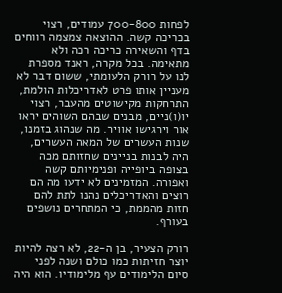לפחות 700-800 עמודים, רצוי בכריכה קשה. ההוצאה צמצמה רווחים בדף והשאירה כריכה רכה ולא מתאימה. בכל מקרה, ראנד מספרת לנו על רורק הלעומתי, ששום דבר לא מעניין אותו פרט לאדריכלות הולמת, התרחקות מקישוטים מהעבר, רצוי יו(ו)ניים, מבנים שבהם השוהים יראו אור וירגישו אוויר. מה שנהוג בזמנו, שנות העשרים של המאה העשרים, היה לבנות בניינים שחזותם מכה בצופה ביופייה ופנימיותם קשה ואפורה. המזמינים לא ידעו מה הם רוצים והאדריכלים נהנו לתת להם חזות מהממת, כי המתחרים נושפים בעורף.

רורק הצעיר, בן ה-22, לא רצה להיות יוצר חזיתות כמו כולם ושנה לפני סיום הלימודים עף מלימודיו. הוא היה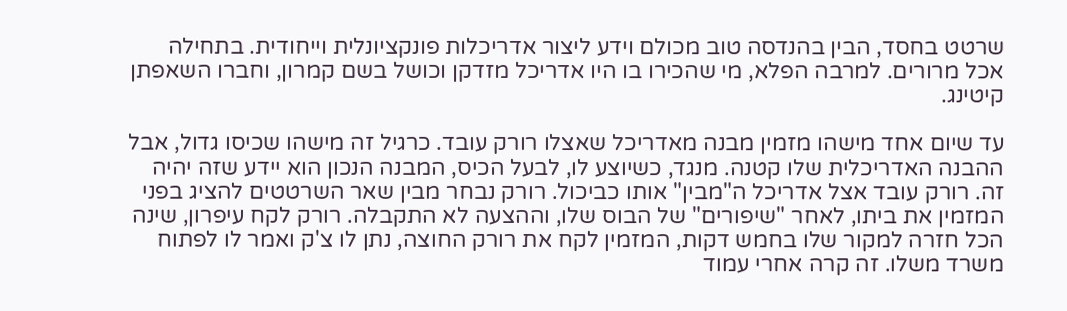שרטט בחסד, הבין בהנדסה טוב מכולם וידע ליצור אדריכלות פונקציונלית וייחודית. בתחילה אכל מרורים. למרבה הפלא, מי שהכירו בו היו אדריכל מזדקן וכושל בשם קמרון, וחברו השאפתן קיטינג.

עד שיום אחד מישהו מזמין מבנה מאדריכל שאצלו רורק עובד. כרגיל זה מישהו שכיסו גדול, אבל ההבנה האדריכלית שלו קטנה. מנגד, כשיוצע לו, לבעל הכיס, המבנה הנכון הוא יידע שזה יהיה זה. רורק עובד אצל אדריכל ה"מבין" אותו כביכול. רורק נבחר מבין שאר השרטטים להציג בפני המזמין את ביתו, לאחר "שיפורים" של הבוס שלו, וההצעה לא התקבלה. רורק לקח עיפרון, שינה הכל חזרה למקור שלו בחמש דקות, המזמין לקח את רורק החוצה, נתן לו צ'ק ואמר לו לפתוח משרד משלו. זה קרה אחרי עמוד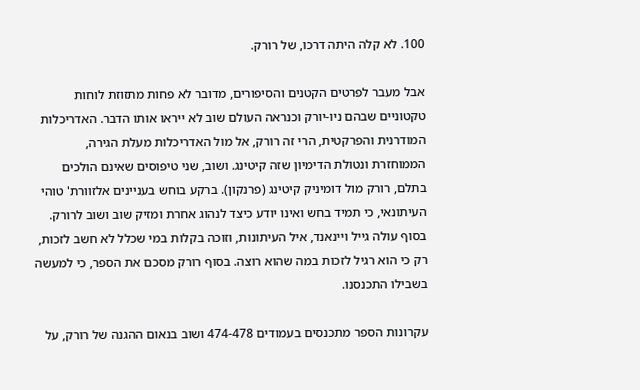100. לא קלה היתה דרכו, של רורק.

אבל מעבר לפרטים הקטנים והסיפורים, מדובר לא פחות מתזוזת לוחות טקטוניים שבהם ניו-יורק וכנראה העולם שוב לא ייראו אותו הדבר. האדריכלות המודרנית והפרקטית, הרי זה רורק, אל מול האדריכלות מעלת הגירה, הממוחזרת ונטולת הדימיון שזה קיטינג. ושוב, שני טיפוסים שאינם הולכים בתלם, רורק מול דומיניק קיטינג (פרנקון). ברקע בוחש בעניינים אלזוורת' טוהי העיתונאי, כי תמיד בחש ואינו יודע כיצד לנהוג אחרת ומזיק שוב ושוב לרורק. בסוף עולה גייל ויינאנד, איל העיתונות, וזוכה בקלות במי שכלל לא חשב לזכות, רק כי הוא רגיל לזכות במה שהוא רוצה. בסוף רורק מסכם את הספר, כי למעשה בשבילו התכנסנו.

עקרונות הספר מתכנסים בעמודים 474-478 ושוב בנאום ההגנה של רורק, על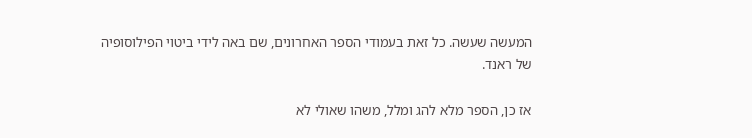המעשה שעשה. כל זאת בעמודי הספר האחרונים, שם באה לידי ביטוי הפילוסופיה של ראנד.

אז כן, הספר מלא להג ומלל, משהו שאולי לא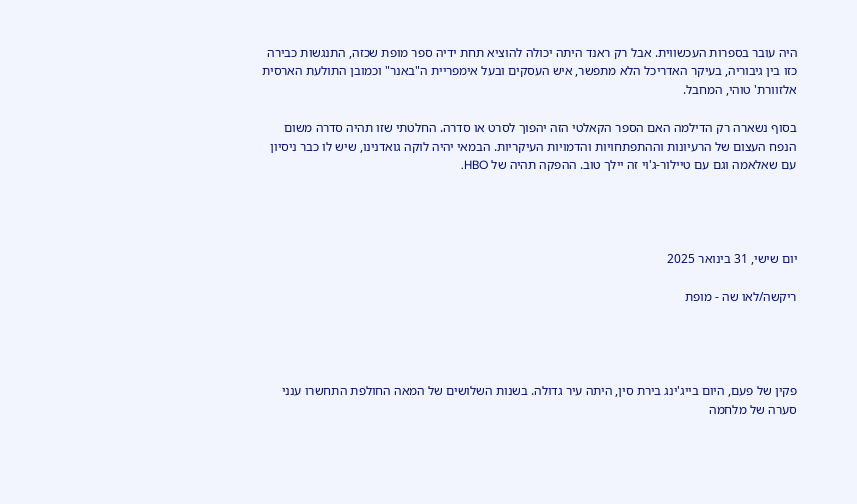היה עובר בספרות העכשווית. אבל רק ראנד היתה יכולה להוציא תחת ידיה ספר מופת שכזה, התנגשות כבירה כזו בין גיבוריה, בעיקר האדריכל הלא מתפשר, איש העסקים ובעל אימפריית ה"באנר" וכמובן התולעת הארסית אלזוורת' טוהי, המחבל.

בסוף נשארה רק הדילמה האם הספר הקאלטי הזה יהפוך לסרט או סדרה. החלטתי שזו תהיה סדרה משום הנפח העצום של הרעיונות וההתפתחויות והדמויות העיקריות. הבמאי יהיה לוקה גואדנינו, שיש לו כבר ניסיון עם שאלאמה וגם עם טיילור-ג'וי זה יילך טוב. ההפקה תהיה של HBO.




יום שישי, 31 בינואר 2025

ריקשה/לאו שה - מופת




פקין של פעם, היום בייג'ינג בירת סין, היתה עיר גדולה. בשנות השלושים של המאה החולפת התחשרו ענני סערה של מלחמה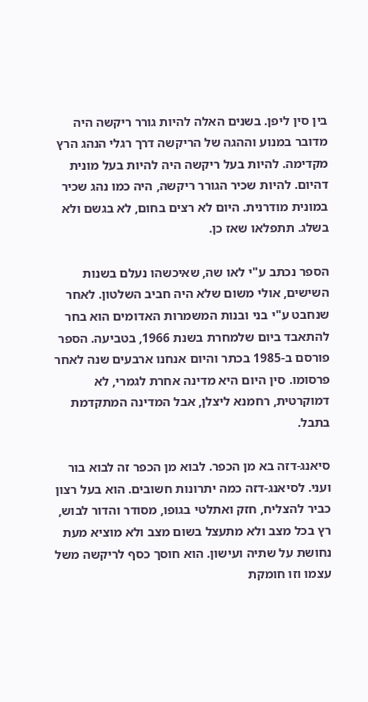בין סין ליפן. בשנים האלה להיות גורר ריקשה היה מדובר במנוע וההגה של הריקשה דרך רגלי הנהג הרץ מקדימה. להיות בעל ריקשה היה להיות בעל מונית דהיום. להיות שכיר הגורר ריקשה, היה כמו נהג שכיר במונית מודרנית. היום לא רצים בחום, לא בגשם ולא בשלג. תתפלאו שאז כן.

הספר נכתב ע"י לאו שה, שאיכשהו נעלם בשנות השישים, אולי משום שלא היה חביב השלטון. לאחר שנחבט ע"י בני ובנות המשמרות האדומים הוא בחר להתאבד ביום שלמחרת בשנת 1966, בטביעה. הספר פורסם ב-1985 בכתר והיום אנחנו ארבעים שנה לאחר פרסומו. סין היום היא מדינה אחרת לגמרי, לא דמוקרטית, רחמנא ליצלן, אבל המדינה המתקדמת בתבל.

סיאנג-דזה בא מן הכפר. לבוא מן הכפר זה לבוא בור ועני. לסיאנג-דזה כמה יתרונות חשובים. הוא בעל רצון כביר להצליח, חזק ואתלטי בגופו, מסודר והדור לבוש, רץ בכל מצב ולא מתעצל בשום מצב ולא מוציא מעת נחושת על שתיה ועישון. הוא חוסך כסף לריקשה משל עצמו וזו חומקת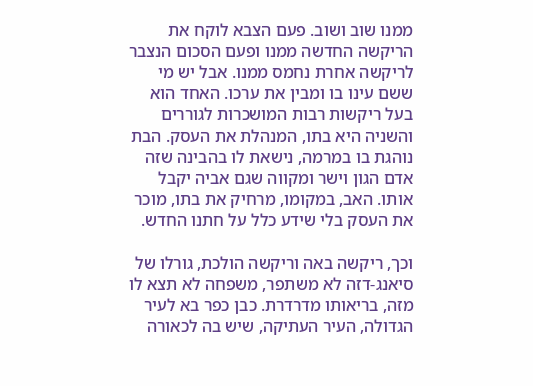ממנו שוב ושוב. פעם הצבא לוקח את הריקשה החדשה ממנו ופעם הסכום הנצבר לריקשה אחרת נחמס ממנו. אבל יש מי ששם עינו בו ומבין את ערכו. האחד הוא בעל ריקשות רבות המושכרות לגוררים והשניה היא בתו, המנהלת את העסק. הבת נוהגת בו במרמה, נישאת לו בהבינה שזה אדם הגון וישר ומקווה שגם אביה יקבל אותו. האב, במקומו, מרחיק את בתו, מוכר את העסק בלי שידע כלל על חתנו החדש.

וכך, ריקשה באה וריקשה הולכת, גורלו של סיאנג-דזה לא משתפר, משפחה לא תצא לו מזה, בריאותו מדרדרת. כבן כפר בא לעיר הגדולה, העיר העתיקה, שיש בה לכאורה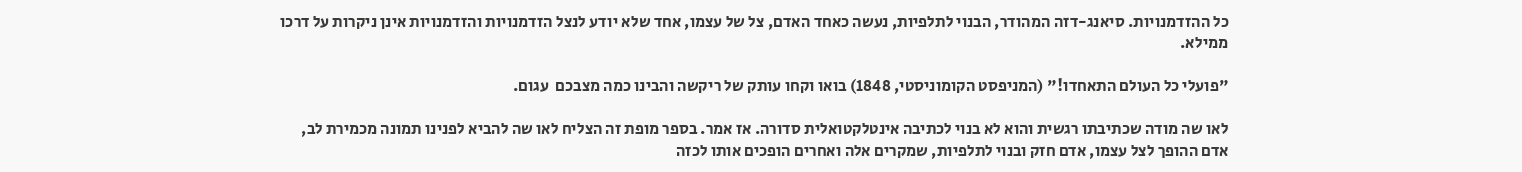כל ההזדמנויות. סיאנג-דזה המהודר, הבנוי לתלפיות, נעשה כאחד האדם, צל של עצמו, אחד שלא יודע לנצל הזדמנויות והזדמנויות אינן ניקרות על דרכו ממילא.

"פועלי כל העולם התאחדו!" (המניפסט הקומוניסטי, 1848) בואו וקחו עותק של ריקשה והבינו כמה מצבכם  עגום.

לאו שה מודה שכתיבתו רגשית והוא לא בנוי לכתיבה אינטלקטואלית סדורה. אז אמר. בספר מופת זה הצליח לאו שה להביא לפנינו תמונה מכמירת לב, אדם ההופך לצל עצמו, אדם חזק ובנוי לתלפיות, שמקרים אלה ואחרים הופכים אותו לכזה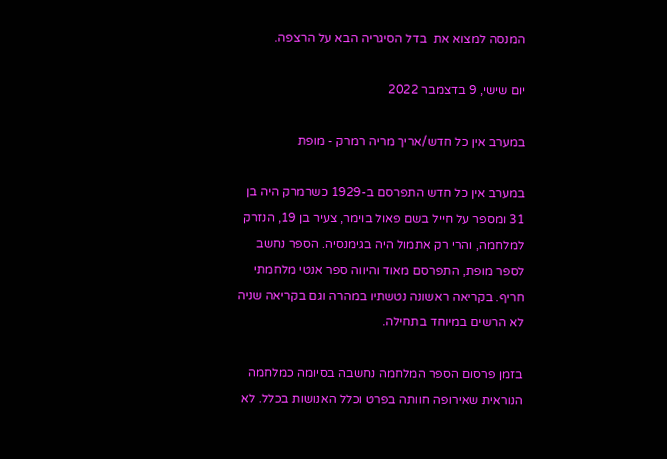המנסה למצוא את  בדל הסיגריה הבא על הרצפה.

יום שישי, 9 בדצמבר 2022

במערב אין כל חדש/אריך מריה רמרק - מופת

במערב אין כל חדש התפרסם ב-1929 כשרמרק היה בן 31 ומספר על חייל בשם פאול בוימר, צעיר בן 19, הנזרק למלחמה, והרי רק אתמול היה בגימנסיה. הספר נחשב לספר מופת, התפרסם מאוד והיווה ספר אנטי מלחמתי חריף. בקריאה ראשונה נטשתיו במהרה וגם בקריאה שניה לא הרשים במיוחד בתחילה.

בזמן פרסום הספר המלחמה נחשבה בסיומה כמלחמה הנוראית שאירופה חוותה בפרט וכלל האנושות בכלל. לא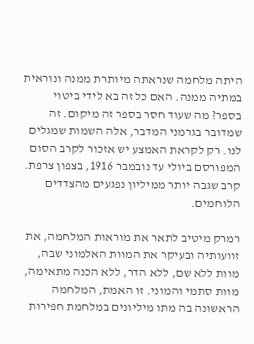היתה מלחמה שנראתה מיותרת ממנה ונוראית במתיה ממנה. האם כל זה בא לידי ביטוי בספר? מה שעוד חסר בספר זה מיקום. זה שמדובר בגרמני המדבר, אלה השמות שמגלים לנו. רק לקראת האמצע יש אזכור לקרב הסום המפורסם ביולי עד נובמבר 1916, בצפון צרפת. קרב שגבה יותר ממיליון נפגעים מהצדדים הלוחמים.

רמרק מיטיב לתאר את מוראות המלחמה, את זוועותיה ובעיקר את המוות האלמוני שבה, מוות ללא שם, ללא הדר, ללא הכנה מתאימה, מוות סתמי והמוני. זו האמת, המלחמה הראשונה בה מתו מיליונים במלחמת חפירות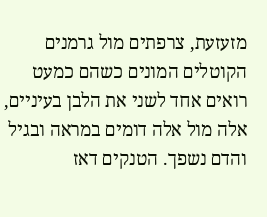מזעזעת, צרפתים מול גרמנים הקוטלים המונים כשהם כמעט רואים אחד לשני את הלבן בעיניים, אלה מול אלה דומים במראה ובגיל והדם נשפך. הטנקים דאז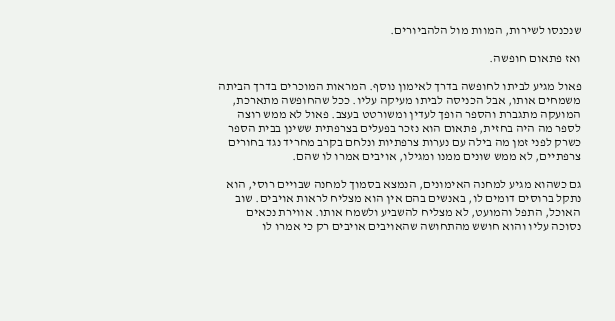שנכנסו לשירות, המוות מול הלהביורים.

ואז פתאום חופשה.

פאול מגיע לביתו לחופשה בדרך לאימון נוסף. המראות המוכרים בדרך הביתה משמחים אותו, אבל הכניסה לביתו מעיקה עליו. ככל שהחופשה מתארכת, המועקה מתגברת והספר הופך לעדין ומשורטט בעצב. פאול לא ממש רוצה לספר מה היה בחזית, פתאום הוא נזכר בפעלים בצרפתית ששינן בבית הספר כשרק לפני זמן מה בילה עם נערות צרפתיות ונלחם בקרב מחריד נגד בחורים צרפתיים, לא ממש שונים ממנו ומגילו, אויבים אמרו לו שהם.

גם כשהוא מגיע למחנה האימונים, הנמצא בסמוך למחנה שבויים רוסי, הוא נתקל ברוסים דומים לו, באנשים בהם אין הוא מצליח לראות אויבים. שוב האוכל, התפל והמועט, לא מצליח להשביע ולשמח אותו. אווירת נכאים נסוכה עליו והוא חושש מהתחושה שהאויבים אויבים רק כי אמרו לו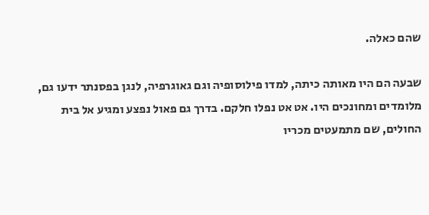שהם כאלה.

שבעה הם היו מאותה כיתה, למדו פילוסופיה וגם גאוגרפיה, לנגן בפסנתר ידעו גם, מלומדים ומחונכים היו. אט אט נפלו חלקם. בדרך גם פאול נפצע ומגיע אל בית החולים, שם מתמעטים מכריו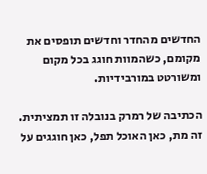החדשים מהחדר וחדשים תופסים את מקומם, כשהמוות חוגג בכל מקום ומשורטט במורבידיות.

הכתיבה של רמרק בנובלה זו תמציתית. זה מת, כאן האוכל תפל, כאן חוגגים על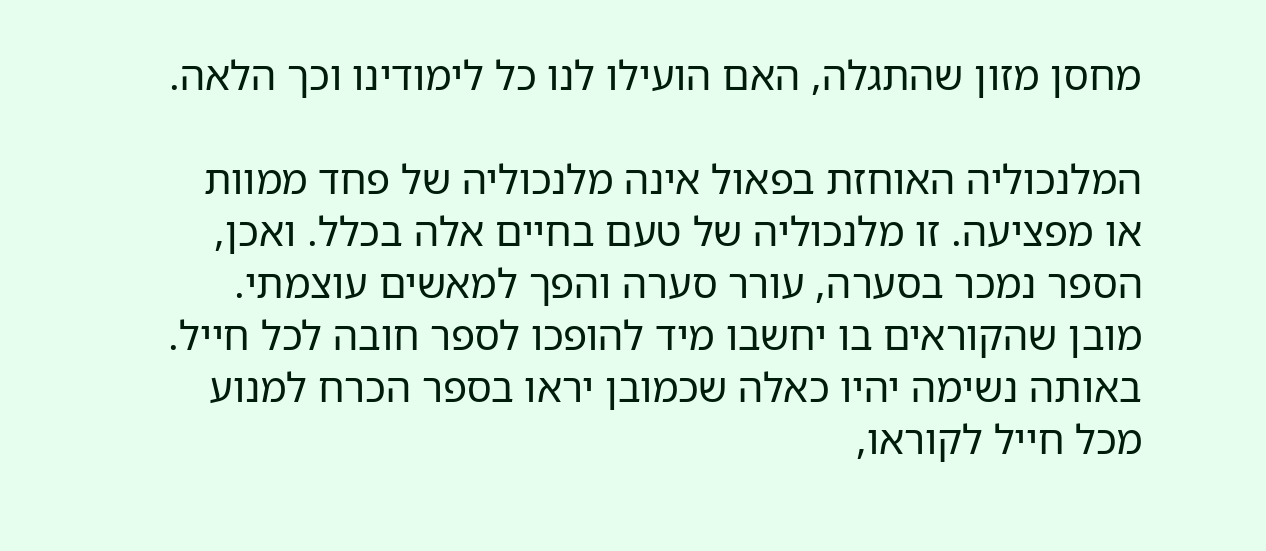מחסן מזון שהתגלה, האם הועילו לנו כל לימודינו וכך הלאה.

המלנכוליה האוחזת בפאול אינה מלנכוליה של פחד ממוות או מפציעה. זו מלנכוליה של טעם בחיים אלה בכלל. ואכן, הספר נמכר בסערה, עורר סערה והפך למאשים עוצמתי. מובן שהקוראים בו יחשבו מיד להופכו לספר חובה לכל חייל. באותה נשימה יהיו כאלה שכמובן יראו בספר הכרח למנוע מכל חייל לקוראו,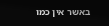באשר אין כמו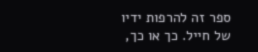ספר זה להרפות ידיו של חייל. כך או כך,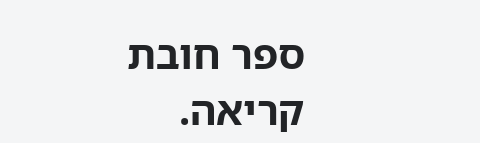ספר חובת קריאה.